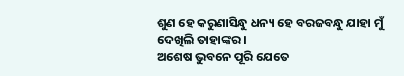ଶୁଣ ହେ କରୁଣାସିନ୍ଧୁ ଧନ୍ୟ ହେ ବରଜବନ୍ଧୁ ଯାହା ମୁଁ ଦେଖିଲି ତାହାଙ୍କର ।
ଅଶେଷ ଭୁବନେ ପୂରି ଯେତେ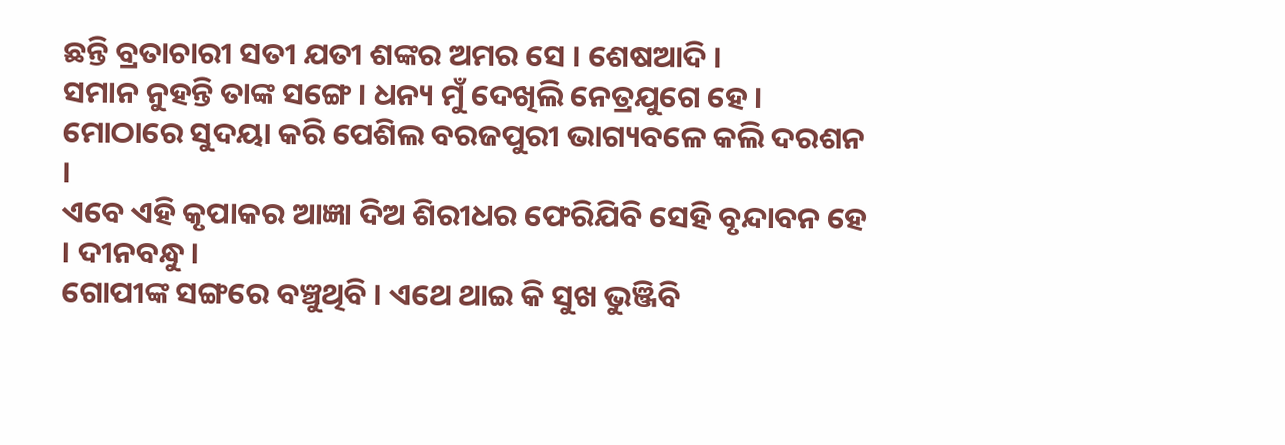ଛନ୍ତି ବ୍ରତାଚାରୀ ସତୀ ଯତୀ ଶଙ୍କର ଅମର ସେ । ଶେଷଆଦି ।
ସମାନ ନୁହନ୍ତି ତାଙ୍କ ସଙ୍ଗେ । ଧନ୍ୟ ମୁଁ ଦେଖିଲି ନେତ୍ରଯୁଗେ ହେ ।
ମୋଠାରେ ସୁଦୟା କରି ପେଶିଲ ବରଜପୁରୀ ଭାଗ୍ୟବଳେ କଲି ଦରଶନ ।
ଏବେ ଏହି କୃପାକର ଆଜ୍ଞା ଦିଅ ଶିରୀଧର ଫେରିଯିବି ସେହି ବୃନ୍ଦାବନ ହେ । ଦୀନବନ୍ଧୁ ।
ଗୋପୀଙ୍କ ସଙ୍ଗରେ ବଞ୍ଚୁଥିବି । ଏଥେ ଥାଇ କି ସୁଖ ଭୁଞ୍ଜିବି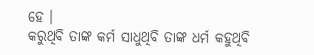ହେ ।
କରୁଥିବି ତାଙ୍କ କର୍ମ ସାଧୁଥିବି ତାଙ୍କ ଧର୍ମ କହୁଥିବି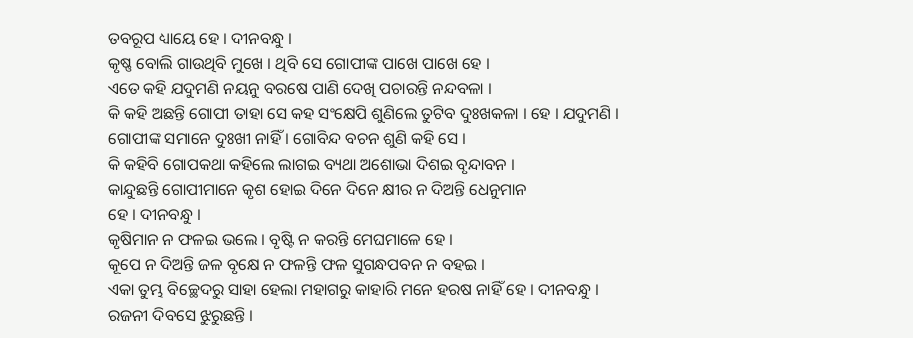ତବରୂପ ଧ୍ୟାୟେ ହେ । ଦୀନବନ୍ଧୁ ।
କୃଷ୍ଣ ବୋଲି ଗାଉଥିବି ମୁଖେ । ଥିବି ସେ ଗୋପୀଙ୍କ ପାଖେ ପାଖେ ହେ ।
ଏତେ କହି ଯଦୁମଣି ନୟନୁ ବରଷେ ପାଣି ଦେଖି ପଚାରନ୍ତି ନନ୍ଦବଳା ।
କି କହି ଅଛନ୍ତି ଗୋପୀ ତାହା ସେ କହ ସଂକ୍ଷେପି ଶୁଣିଲେ ତୁଟିବ ଦୁଃଖକଳା । ହେ । ଯଦୁମଣି ।
ଗୋପୀଙ୍କ ସମାନେ ଦୁଃଖୀ ନାହିଁ । ଗୋବିନ୍ଦ ବଚନ ଶୁଣି କହି ସେ ।
କି କହିବି ଗୋପକଥା କହିଲେ ଲାଗଇ ବ୍ୟଥା ଅଶୋଭା ଦିଶଇ ବୃନ୍ଦାବନ ।
କାନ୍ଦୁଛନ୍ତି ଗୋପୀମାନେ କୃଶ ହୋଇ ଦିନେ ଦିନେ କ୍ଷୀର ନ ଦିଅନ୍ତି ଧେନୁମାନ
ହେ । ଦୀନବନ୍ଧୁ ।
କୃଷିମାନ ନ ଫଳଇ ଭଲେ । ବୃଷ୍ଟି ନ କରନ୍ତି ମେଘମାଳେ ହେ ।
କୂପେ ନ ଦିଅନ୍ତି ଜଳ ବୃକ୍ଷେ ନ ଫଳନ୍ତି ଫଳ ସୁଗନ୍ଧପବନ ନ ବହଇ ।
ଏକା ତୁମ୍ଭ ବିଚ୍ଛେଦରୁ ସାହା ହେଲା ମହାଗରୁ କାହାରି ମନେ ହରଷ ନାହିଁ ହେ । ଦୀନବନ୍ଧୁ ।
ରଜନୀ ଦିବସେ ଝୁରୁଛନ୍ତି ।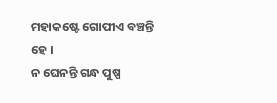ମହାକଷ୍ଟେ ଗୋପୀଏ ବଞ୍ଚନ୍ତି ହେ ।
ନ ଘେନନ୍ତି ଗନ୍ଧ ପୁଷ୍ପ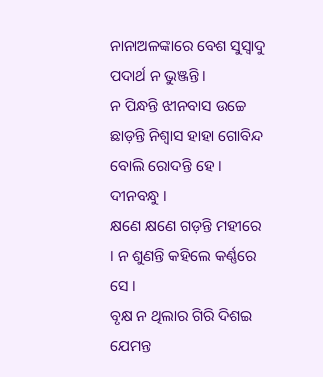ନାନାଅଳଙ୍କାରେ ବେଶ ସୁସ୍ୱାଦୁ ପଦାର୍ଥ ନ ଭୁଞ୍ଜନ୍ତି ।
ନ ପିନ୍ଧନ୍ତି ଝୀନବାସ ଉଚ୍ଚେ ଛାଡ଼ନ୍ତି ନିଶ୍ୱାସ ହାହା ଗୋବିନ୍ଦ ବୋଲି ରୋଦନ୍ତି ହେ । ଦୀନବନ୍ଧୁ ।
କ୍ଷଣେ କ୍ଷଣେ ଗଡ଼ନ୍ତି ମହୀରେ । ନ ଶୁଣନ୍ତି କହିଲେ କର୍ଣ୍ଣରେ ସେ ।
ବୃକ୍ଷ ନ ଥିଲାର ଗିରି ଦିଶଇ ଯେମନ୍ତ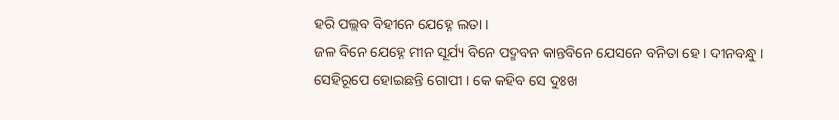ହରି ପଲ୍ଲବ ବିହୀନେ ଯେହ୍ନେ ଲତା ।
ଜଳ ବିନେ ଯେହ୍ନେ ମୀନ ସୂର୍ଯ୍ୟ ବିନେ ପଦ୍ମବନ କାନ୍ତବିନେ ଯେସନେ ବନିତା ହେ । ଦୀନବନ୍ଧୁ ।
ସେହିରୂପେ ହୋଇଛନ୍ତି ଗୋପୀ । କେ କହିବ ସେ ଦୁଃଖ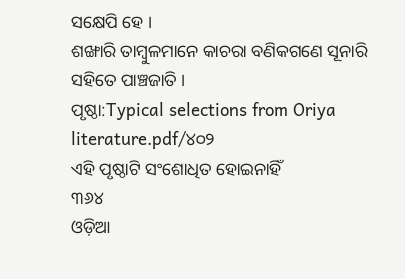ସକ୍ଷେପି ହେ ।
ଶଙ୍ଖାରି ତାମ୍ବୁଳମାନେ କାଚରା ବଣିକଗଣେ ସୂନାରି ସହିତେ ପାଞ୍ଚଜାତି ।
ପୃଷ୍ଠା:Typical selections from Oriya literature.pdf/୪୦୨
ଏହି ପୃଷ୍ଠାଟି ସଂଶୋଧିତ ହୋଇନାହିଁ
୩୬୪
ଓଡ଼ିଆ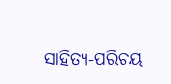ସାହିତ୍ୟ-ପରିଚୟ